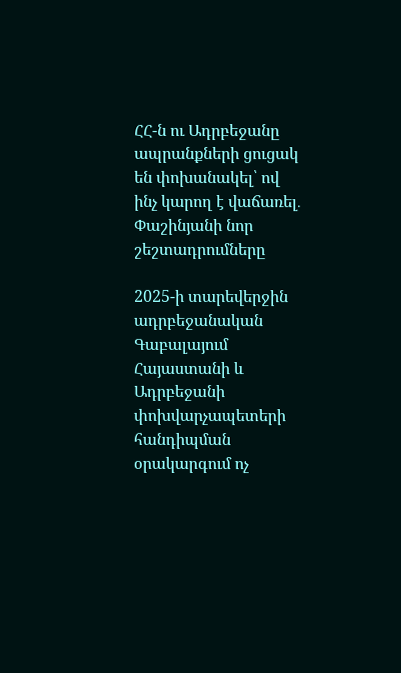ՀՀ-ն ու Ադրբեջանը ապրանքների ցուցակ են փոխանակել՝ ով ինչ կարող է վաճառել․ Փաշինյանի նոր շեշտադրումները

2025-ի տարեվերջին ադրբեջանական Գաբալայում Հայաստանի և Ադրբեջանի փոխվարչապետերի հանդիպման օրակարգում ոչ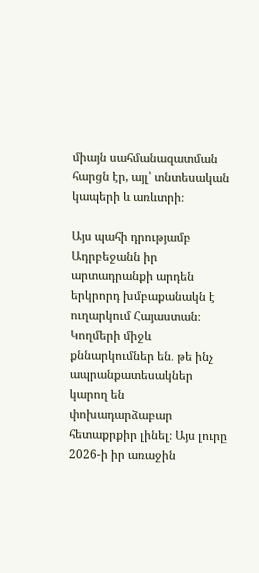միայն սահմանազատման հարցն էր, այլ՝ տնտեսական կապերի և առևտրի։

Այս պահի դրությամբ Ադրբեջանն իր արտադրանքի արդեն երկրորդ խմբաքանակն է ուղարկում Հայաստան։ Կողմերի միջև քննարկումներ են․ թե ինչ ապրանքատեսակներ կարող են փոխադարձաբար հետաքրքիր լինել։ Այս լուրը 2026-ի իր առաջին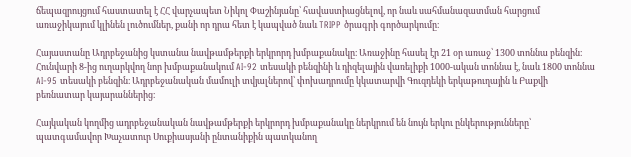ճեպազրույցում հաստատել է ՀՀ վարչապետ Նիկոլ Փաշինյանը՝ հավաստիացնելով, որ նաև սահմանազատման հարցում առաջիկայում կլինեն լուծումներ, քանի որ դրա հետ է կապված նաև TRIPP ծրագրի գործարկումը։

Հայաստանը Ադրբեջանից կստանա նավթամթերքի երկրորդ խմբաքանակը։ Առաջինը հասել էր 21 օր առաջ՝ 1300 տոննա բենզին։ Հունվարի 8-ից ուղարկվող նոր խմբաքանակում AI-92 տեսակի բենզինի և դիզելային վառելիքի 1000-ական տոննա է, նաև 1800 տոննա AI-95 տեսակի բենզին։ Ադրբեջանական մամուլի տվյալներով՝ փոխադրումը կկատարվի Գուզդեկի երկաթուղային և Բաքվի բեռնատար կայարաններից։

Հայկական կողմից ադրբեջանական նավթամթերքի երկրորդ խմբաքանակը ներկրում են նույն երկու ընկերությունները՝ պատգամավոր Խաչատուր Սուքիասյանի ընտանիքին պատկանող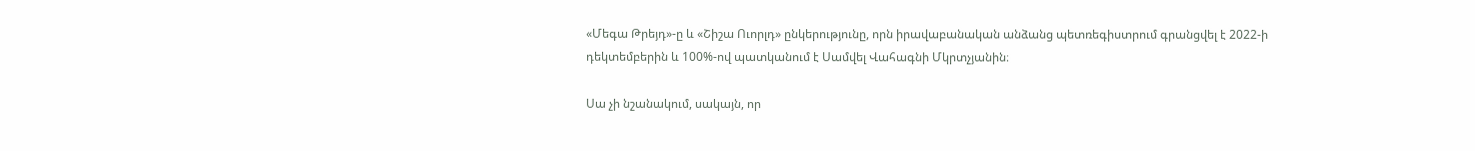«Մեգա Թրեյդ»-ը և «Շիշա Ուորլդ» ընկերությունը, որն իրավաբանական անձանց պետռեգիստրում գրանցվել է 2022-ի դեկտեմբերին և 100%-ով պատկանում է Սամվել Վահագնի Մկրտչյանին։

Սա չի նշանակում, սակայն, որ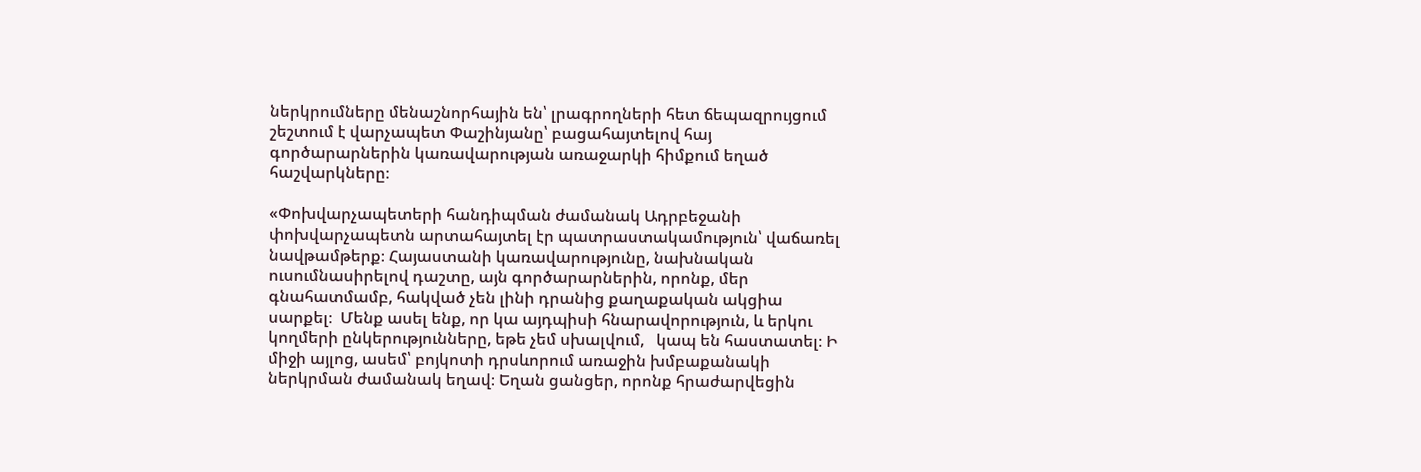ներկրումները մենաշնորհային են՝ լրագրողների հետ ճեպազրույցում շեշտում է վարչապետ Փաշինյանը՝ բացահայտելով հայ գործարարներին կառավարության առաջարկի հիմքում եղած հաշվարկները։

«Փոխվարչապետերի հանդիպման ժամանակ Ադրբեջանի փոխվարչապետն արտահայտել էր պատրաստակամություն՝ վաճառել նավթամթերք։ Հայաստանի կառավարությունը, նախնական ուսումնասիրելով դաշտը, այն գործարարներին, որոնք, մեր գնահատմամբ, հակված չեն լինի դրանից քաղաքական ակցիա սարքել։  Մենք ասել ենք, որ կա այդպիսի հնարավորություն, և երկու կողմերի ընկերությունները, եթե չեմ սխալվում,   կապ են հաստատել։ Ի միջի այլոց, ասեմ՝ բոյկոտի դրսևորում առաջին խմբաքանակի ներկրման ժամանակ եղավ։ Եղան ցանցեր, որոնք հրաժարվեցին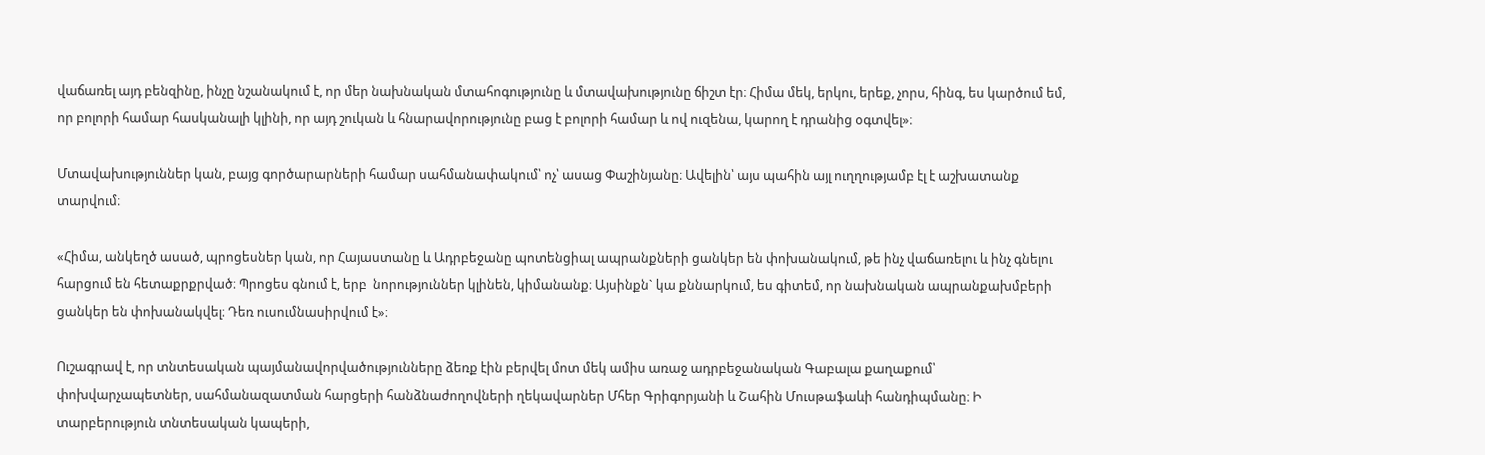վաճառել այդ բենզինը, ինչը նշանակում է, որ մեր նախնական մտահոգությունը և մտավախությունը ճիշտ էր։ Հիմա մեկ, երկու, երեք, չորս, հինգ, ես կարծում եմ, որ բոլորի համար հասկանալի կլինի, որ այդ շուկան և հնարավորությունը բաց է բոլորի համար և ով ուզենա, կարող է դրանից օգտվել»։

Մտավախություններ կան, բայց գործարարների համար սահմանափակում՝ ոչ՝ ասաց Փաշինյանը։ Ավելին՝ այս պահին այլ ուղղությամբ էլ է աշխատանք տարվում։

«Հիմա, անկեղծ ասած, պրոցեսներ կան, որ Հայաստանը և Ադրբեջանը պոտենցիալ ապրանքների ցանկեր են փոխանակում, թե ինչ վաճառելու և ինչ գնելու հարցում են հետաքրքրված։ Պրոցես գնում է, երբ  նորություններ կլինեն, կիմանանք։ Այսինքն` կա քննարկում, ես գիտեմ, որ նախնական ապրանքախմբերի ցանկեր են փոխանակվել։ Դեռ ուսումնասիրվում է»։

Ուշագրավ է, որ տնտեսական պայմանավորվածությունները ձեռք էին բերվել մոտ մեկ ամիս առաջ ադրբեջանական Գաբալա քաղաքում՝ փոխվարչապետներ, սահմանազատման հարցերի հանձնաժողովների ղեկավարներ Մհեր Գրիգորյանի և Շահին Մուսթաֆաևի հանդիպմանը։ Ի տարբերություն տնտեսական կապերի,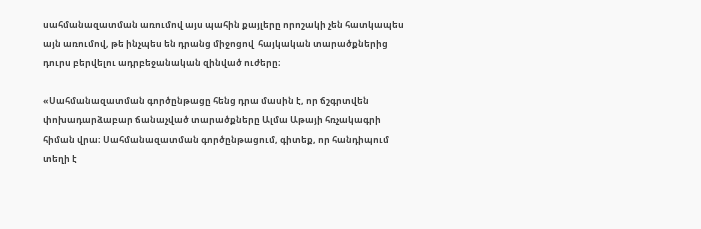սահմանազատման առումով այս պահին քայլերը որոշակի չեն հատկապես այն առումով, թե ինչպես են դրանց միջոցով  հայկական տարածքներից դուրս բերվելու ադրբեջանական զինված ուժերը։

«Սահմանազատման գործընթացը հենց դրա մասին է, որ ճշգրտվեն փոխադարձաբար ճանաչված տարածքները Ալմա Աթայի հռչակագրի հիման վրա։ Սահմանազատման գործընթացում, գիտեք, որ հանդիպում տեղի է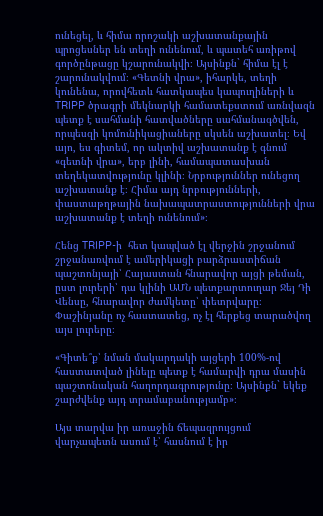ունեցել, և հիմա որոշակի աշխատանքային պրոցեսներ են տեղի ունենում, և պատեհ առիթով գործընթացը կշարունակվի։ Այսինքն` հիմա էլ է շարունակվում։ «Գետնի վրա», իհարկե, տեղի կունենա, որովհետև հատկապես կապուղիների և TRIPP ծրագրի մեկնարկի համատեքստում առնվազն պետք է սահմանի հատվածները սահմանագծվեն, որպեսզի կոմունիկացիաները սկսեն աշխատել։ Եվ այո, ես գիտեմ, որ ակտիվ աշխատանք է գնում «գետնի վրա», երբ լինի, համապատասխան տեղեկատվությունը կլինի։ Նրբություններ ունեցող աշխատանք է։ Հիմա այդ նրբությունների, փաստաթղթային նախապատրաստությունների վրա աշխատանք է տեղի ունենում»։

Հենց TRIPP-ի  հետ կապված էլ վերջին շրջանում շրջանառվում է ամերիկացի բարձրաստիճան պաշտոնյայի՝ Հայաստան հնարավոր այցի թեման, ըստ լուրերի՝ դա կլինի ԱՄՆ պետքարտուղար Ջեյ Դի Վենսը, հնարավոր ժամկետը՝ փետրվարը։ Փաշինյանը ոչ հաստատեց, ոչ էլ հերքեց տարածվող այս լուրերը։

«Գիտե՞ք՝ նման մակարդակի այցերի 100%-ով հաստատված լինելը պետք է համարվի դրա մասին պաշտոնական հաղորդագրությունը։ Այսինքն` եկեք շարժվենք այդ տրամաբանությամբ»։

Այս տարվա իր առաջին ճեպազրույցում վարչապետն ասում է՝ հասնում է իր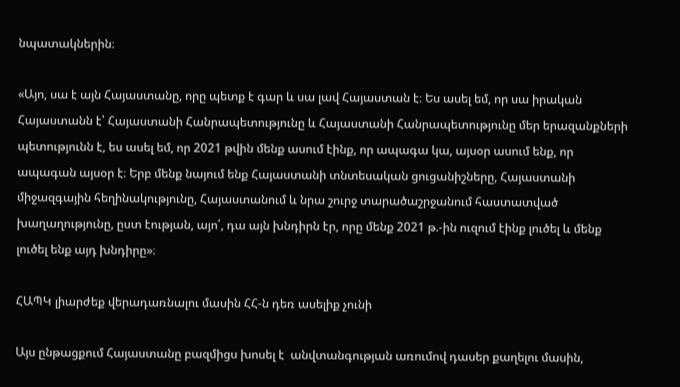նպատակներին։

«Այո, սա է այն Հայաստանը, որը պետք է գար և սա լավ Հայաստան է։ Ես ասել եմ, որ սա իրական Հայաստանն է՝ Հայաստանի Հանրապետությունը և Հայաստանի Հանրապետությունը մեր երազանքների պետությունն է, ես ասել եմ, որ 2021 թվին մենք ասում էինք, որ ապագա կա, այսօր ասում ենք, որ ապագան այսօր է։ Երբ մենք նայում ենք Հայաստանի տնտեսական ցուցանիշները, Հայաստանի միջազգային հեղինակությունը, Հայաստանում և նրա շուրջ տարածաշրջանում հաստատված խաղաղությունը, ըստ էության, այո՛, դա այն խնդիրն էր, որը մենք 2021 թ.-ին ուզում էինք լուծել և մենք լուծել ենք այդ խնդիրը»։

ՀԱՊԿ լիարժեք վերադառնալու մասին ՀՀ-ն դեռ ասելիք չունի

Այս ընթացքում Հայաստանը բազմիցս խոսել է  անվտանգության առումով դասեր քաղելու մասին,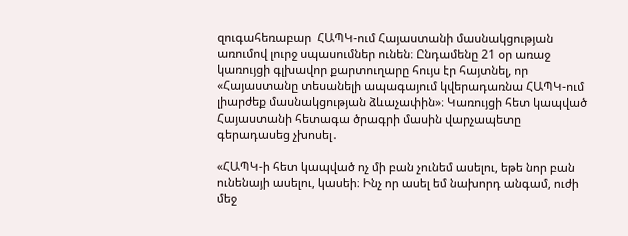զուգահեռաբար  ՀԱՊԿ-ում Հայաստանի մասնակցության առումով լուրջ սպասումներ ունեն։ Ընդամենը 21 օր առաջ կառույցի գլխավոր քարտուղարը հույս էր հայտնել, որ «Հայաստանը տեսանելի ապագայում կվերադառնա ՀԱՊԿ-ում լիարժեք մասնակցության ձևաչափին»։ Կառույցի հետ կապված Հայաստանի հետագա ծրագրի մասին վարչապետը գերադասեց չխոսել․

«ՀԱՊԿ-ի հետ կապված ոչ մի բան չունեմ ասելու, եթե նոր բան ունենայի ասելու, կասեի։ Ինչ որ ասել եմ նախորդ անգամ, ուժի մեջ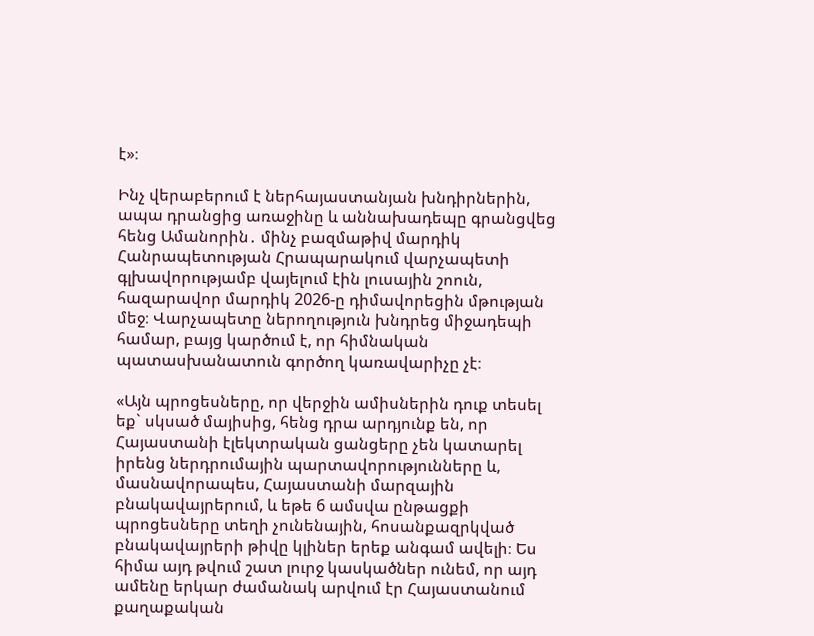է»։

Ինչ վերաբերում է ներհայաստանյան խնդիրներին, ապա դրանցից առաջինը և աննախադեպը գրանցվեց հենց Ամանորին․ մինչ բազմաթիվ մարդիկ Հանրապետության Հրապարակում վարչապետի գլխավորությամբ վայելում էին լուսային շոուն, հազարավոր մարդիկ 2026-ը դիմավորեցին մթության մեջ։ Վարչապետը ներողություն խնդրեց միջադեպի համար, բայց կարծում է, որ հիմնական պատասխանատուն գործող կառավարիչը չէ։

«Այն պրոցեսները, որ վերջին ամիսներին դուք տեսել եք` սկսած մայիսից, հենց դրա արդյունք են, որ Հայաստանի էլեկտրական ցանցերը չեն կատարել իրենց ներդրումային պարտավորությունները և, մասնավորապես, Հայաստանի մարզային բնակավայրերում, և եթե 6 ամսվա ընթացքի պրոցեսները տեղի չունենային, հոսանքազրկված բնակավայրերի թիվը կլիներ երեք անգամ ավելի։ Ես հիմա այդ թվում շատ լուրջ կասկածներ ունեմ, որ այդ ամենը երկար ժամանակ արվում էր Հայաստանում քաղաքական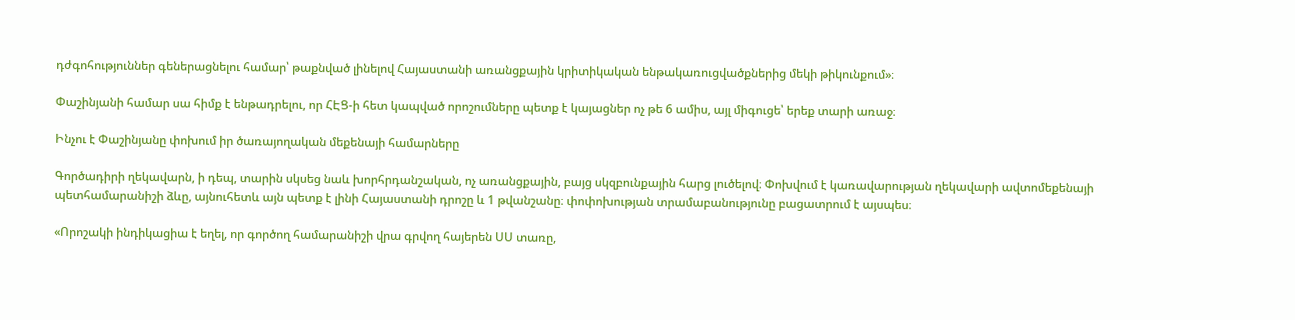դժգոհություններ գեներացնելու համար՝ թաքնված լինելով Հայաստանի առանցքային կրիտիկական ենթակառուցվածքներից մեկի թիկունքում»։

Փաշինյանի համար սա հիմք է ենթադրելու, որ ՀԷՑ-ի հետ կապված որոշումները պետք է կայացներ ոչ թե 6 ամիս, այլ միգուցե՝ երեք տարի առաջ։

Ինչու է Փաշինյանը փոխում իր ծառայողական մեքենայի համարները

Գործադիրի ղեկավարն, ի դեպ, տարին սկսեց նաև խորհրդանշական, ոչ առանցքային, բայց սկզբունքային հարց լուծելով։ Փոխվում է կառավարության ղեկավարի ավտոմեքենայի պետհամարանիշի ձևը, այնուհետև այն պետք է լինի Հայաստանի դրոշը և 1 թվանշանը։ փոփոխության տրամաբանությունը բացատրում է այսպես։

«Որոշակի ինդիկացիա է եղել, որ գործող համարանիշի վրա գրվող հայերեն ՍՍ տառը,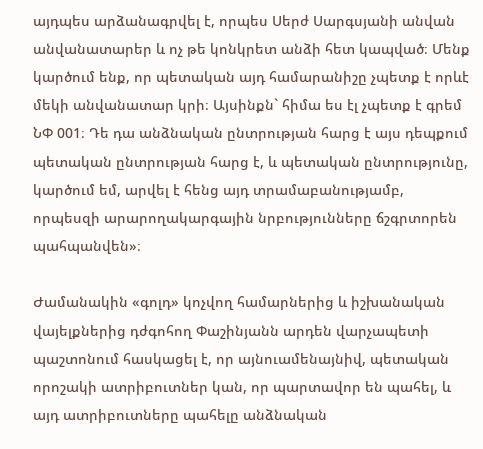այդպես արձանագրվել է, որպես Սերժ Սարգսյանի անվան անվանատարեր և ոչ թե կոնկրետ անձի հետ կապված։ Մենք կարծում ենք, որ պետական այդ համարանիշը չպետք է որևէ մեկի անվանատար կրի։ Այսինքն` հիմա ես էլ չպետք է գրեմ ՆՓ 001։ Դե դա անձնական ընտրության հարց է այս դեպքում պետական ընտրության հարց է, և պետական ընտրությունը, կարծում եմ, արվել է հենց այդ տրամաբանությամբ, որպեսզի արարողակարգային նրբությունները ճշգրտորեն պահպանվեն»։

Ժամանակին «գոլդ» կոչվող համարներից և իշխանական վայելքներից դժգոհող Փաշինյանն արդեն վարչապետի պաշտոնում հասկացել է, որ այնուամենայնիվ, պետական որոշակի ատրիբուտներ կան, որ պարտավոր են պահել, և այդ ատրիբուտները պահելը անձնական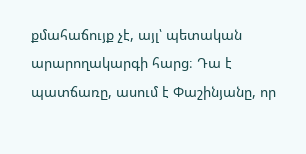քմահաճույք չէ, այլ՝ պետական արարողակարգի հարց։ Դա է պատճառը, ասում է Փաշինյանը, որ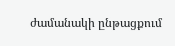ժամանակի ընթացքում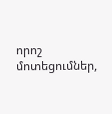որոշ մոտեցումներ,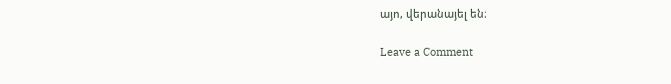այո, վերանայել են։

Leave a Comment